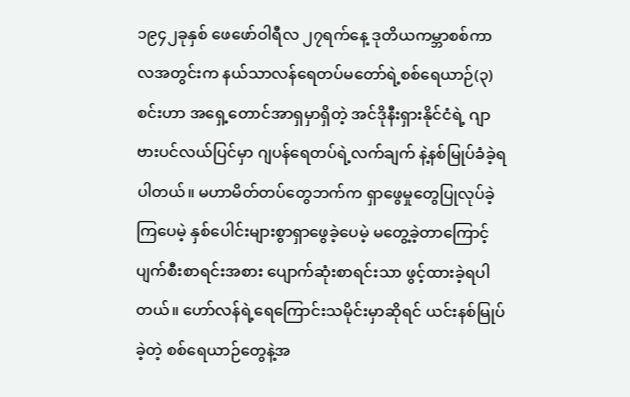၁၉၄၂ခုနှစ် ဖေဖော်ဝါရီလ ၂၇ရက်နေ့ ဒုတိယကမ္ဘာစစ်ကာလအတွင်းက နယ်သာလန်ရေတပ်မတော်ရဲ့စစ်ရေယာဉ်(၃)စင်းဟာ အရှေ့တောင်အာရှမှာရှိတဲ့ အင်ဒိုနီးရှားနိုင်ငံရဲ့ ဂျာဗားပင်လယ်ပြင်မှာ ဂျပန်ရေတပ်ရဲ့လက်ချက် နဲ့နစ်မြုပ်ခံခဲ့ရပါတယ်။ မဟာမိတ်တပ်တွေဘက်က ရှာဖွေမှုတွေပြုလုပ်ခဲ့ကြပေမဲ့ နှစ်ပေါင်းများစွာရှာဖွေခဲ့ပေမဲ့ မတွေ့ခဲ့တာကြောင့် ပျက်စီးစာရင်းအစား ပျောက်ဆုံးစာရင်းသာ ဖွင့်ထားခဲ့ရပါတယ်။ ဟော်လန်ရဲ့ရေကြောင်းသမိုင်းမှာဆိုရင် ယင်းနစ်မြုပ်ခဲ့တဲ့ စစ်ရေယာဉ်တွေနဲ့အ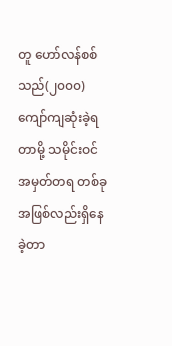တူ ဟော်လန်စစ်သည်(၂၀၀၀)ကျော်ကျဆုံးခဲ့ရတာမို့ သမိုင်းဝင် အမှတ်တရ တစ်ခုအဖြစ်လည်းရှိနေခဲ့တာ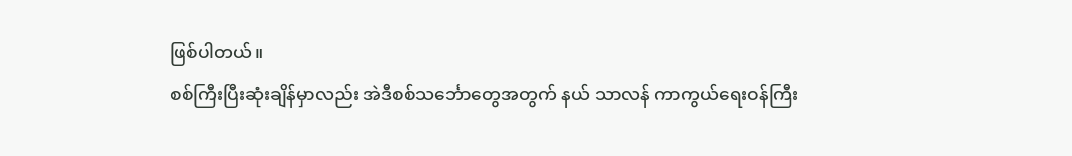ဖြစ်ပါတယ်။
စစ်ကြီးပြီးဆုံးချိန်မှာလည်း အဲဒီစစ်သင်္ဘောတွေအတွက် နယ် သာလန် ကာကွယ်ရေးဝန်ကြီး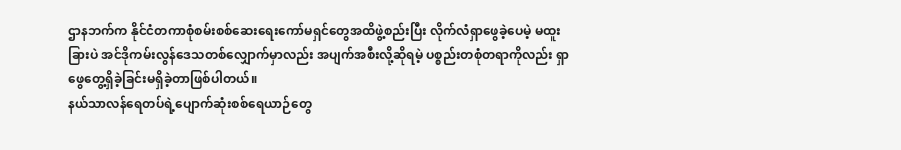ဌာနဘက်က နိုင်ငံတကာစုံစမ်းစစ်ဆေးရေးကော်မရှင်တွေအထိဖွဲ့စည်းပြီး လိုက်လံရှာဖွေခဲ့ပေမဲ့ မထူးခြားပဲ အင်ဒိုကမ်းလွန်ဒေသတစ်လျှောက်မှာလည်း အပျက်အစီးလို့ဆိုရမဲ့ ပစ္စည်းတစုံတရာကိုလည်း ရှာဖွေတွေ့ရှိခဲ့ခြင်းမရှိခဲ့တာဖြစ်ပါတယ်။
နယ်သာလန်ရေတပ်ရဲ့ပျောက်ဆုံးစစ်ရေယာဉ်တွေ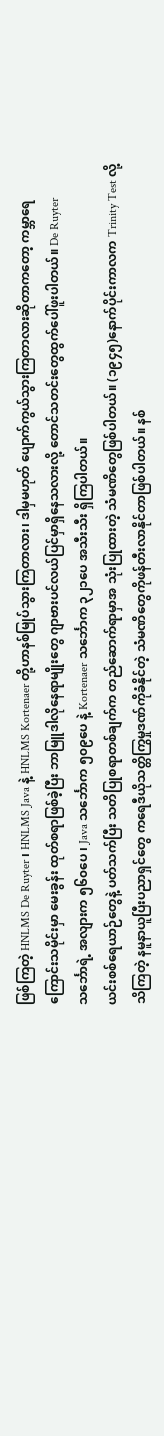ဖြစ်ကြတဲ့ HNLMS De Ruyter ၊ HNLMS Java နဲ့ HNLMS Kortenaer တို့ဟာနစ်မြုပ်သွားကြတာလား၊ ဒါမှမဟုတ် ပျောက်ကွယ်သွားကြတာလားဆိုတာကတော့ ကမ္ဘာရေကြောင်းသမိုင်းမှာ မေးခွန်း ထုတ်စရာဖြစ်ခဲ့ပြီး ဘာမြူဒါလိုနေရာမျိုးတွေ ဂျာဗားပင်လယ်ပြင်မှာရှိနေသလားလို့ တောင်သတင်းတွေထွက်ပေါ်ဖူးပါတယ်။ De Ruyter သင်္ဘောရဲ့ အလျားက ၅၆၀ပေ ၊ Java သင်္ဘောက ၅၀၉ပေ နဲ့ Kortenaer သင်္ဘောက ၃၂၁ပေ အသီးသီး ရှိကြပါတယ်။
ယင်းစစ်ရေယာဉ်တွေနဲ့ ပတ်သက်ပြီး သတိပြုစရာတစ်ချက်က တည်ဆောက်ရာမှာအ သုံးပြုထားတဲ့ သံမဏိတွေဖြစ်ပါတယ်။ (၁၉၄၅)နောက်ပိုင်းကာလက Trinity Test လို့ သိကြတဲ့ နမူနာယူပြီးပညာရှင်တွေ ကရေဒီယိုသတ္တိကြွမှုဒဏ်ကိုခံနိုင်တဲ့ သံမဏိတွေကိုဖန်တီးလာနိုင်တာဖြစ်ပါတယ်။ နစ်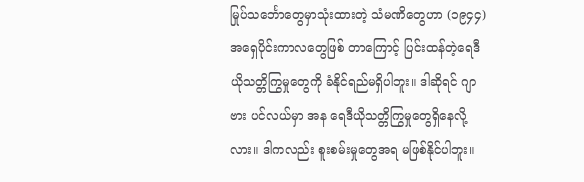မြုပ်သင်္ဘောတွေမှာသုံးထားတဲ့ သံမဏိတွေဟာ (၁၉၄၄) အရှေပိုင်းကာလတွေဖြစ် တာကြောင့် ပြင်းထန်တဲ့ရေဒီယိုသတ္တိကြွမှုတွေကို ခံနိုင်ရည်မရှိပါဘူး။ ဒါဆိုရင် ဂျာဗား ပင်လယ်မှာ အန ရေဒီယိုသတ္တိကြွမှုတွေရှိနေလို့လား။ ဒါကလည်း စူးစမ်းမှုတွေအရ မဖြစ်နိုင်ပါဘူး။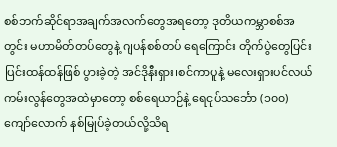စစ်ဘက်ဆိုင်ရာအချက်အလက်တွေအရတော့ ဒုတိယကမ္ဘာစစ်အတွင်း မဟာမိတ်တပ်တွေနဲ့ ဂျပန်စစ်တပ် ရေကြောင်း တိုက်ပွဲတွေပြင်းပြင်းထန်ထန်ဖြစ် ပွားခဲ့တဲ့ အင်ဒိုနီးရှား၊စင်ကာပူနဲ့ မလေးရှားပင်လယ်ကမ်းလွန်တွေအထဲမှာတော့ စစ်ရေယာဉ်နဲ့ ရေငုပ်သင်္ဘော (၁၀၀)ကျော်လောက် နစ်မြုပ်ခဲ့တယ်လို့သိရ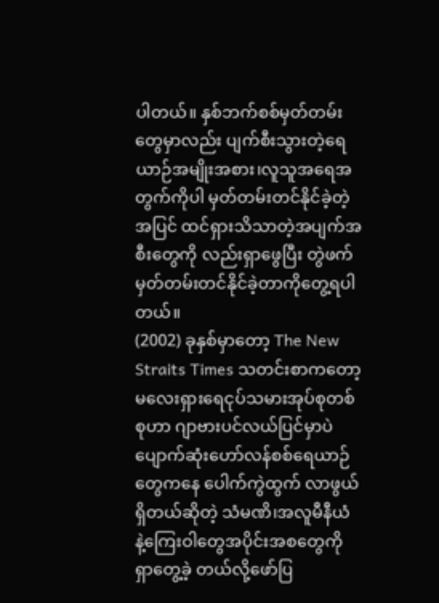ပါတယ်။ နှစ်ဘက်စစ်မှတ်တမ်းတွေမှာလည်း ပျက်စီးသွားတဲ့ရေယာဉ်အမျိုးအစား၊လူသူအရေအတွက်ကိုပါ မှတ်တမ်းတင်နိုင်ခဲ့တဲ့အပြင် ထင်ရှားသိသာတဲ့အပျက်အစီးတွေကို လည်းရှာဖွေပြီး တွဲဖက်မှတ်တမ်းတင်နိုင်ခဲ့တာကိုတွေ့ရပါတယ်။
(2002) ခုနှစ်မှာတော့ The New Straits Times သတင်းစာကတော့ မလေးရှားရေငုပ်သမားအုပ်စုတစ်စုဟာ ဂျာဗားပင်လယ်ပြင်မှာပဲ ပျောက်ဆုံးဟော်လန်စစ်ရေယာဉ်တွေကနေ ပေါက်ကွဲထွက် လာဖွယ်ရှိတယ်ဆိုတဲ့ သံမဏိ၊အလူမီနီယံ နဲ့ကြေးဝါတွေအပိုင်းအစတွေကို ရှာတွေ့ခဲ့ တယ်လို့ဖော်ပြ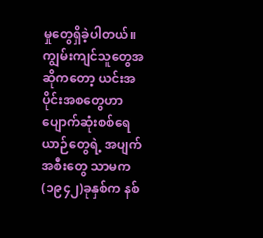မှုတွေရှိခဲ့ပါတယ်။ ကျွမ်းကျင်သူတွေအဆိုကတော့ ယင်းအပိုင်းအစတွေဟာ ပျောက်ဆုံးစစ်ရေယာဉ်တွေရဲ့ အပျက်အစီးတွေ သာမက (၁၉၄၂)ခုနှစ်က နစ်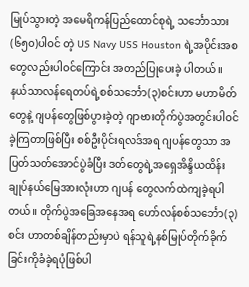မြုပ်သွားတဲ့ အမေရိကန်ပြည်ထောင်စုရဲ့ သင်္ဘောသား(၆၅၀)ပါဝင် တဲ့ US Navy USS Houston ရဲ့အပိုင်းအစတွေလည်းပါဝင်ကြောင်း အတည်ပြုပေးခဲ့ ပါတယ်။
နယ်သာလန်ရေတပ်ရဲ့စစ်သင်္ဘော(၃)စင်းဟာ မဟာမိတ်တွေနဲ့ ဂျပန်တွေဖြစ်ပွားခဲ့တဲ့ ဂျာဗားတိုက်ပွဲအတွင်းပါဝင်ခဲ့ကြတာဖြစ်ပြီး စစ်ဦးပိုင်းရလဒ်အရ ဂျပန်တွေသာ အပြတ်သတ်အောင်ပွဲခံပြီး ဒတ်တွေရဲ့အရှေအိန္ဒိယထိန်းချုပ်နယ်မြေအားလုံးဟာ ဂျပန် တွေလက်ထဲကျခဲ့ရပါတယ်။ တိုက်ပွဲအခြေအနေအရ ဟော်လန်စစ်သင်္ဘော(၃)စင်း ဟာတစ်ချိန်တည်းမှာပဲ ရန်သူရဲ့နစ်မြုပ်တိုက်ခိုက်ခြင်းကိုခံခဲ့ရပုံဖြစ်ပါ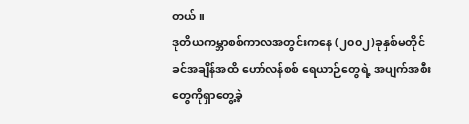တယ်။
ဒုတိယကမ္ဘာစစ်ကာလအတွင်းကနေ (၂၀၀၂)ခုနှစ်မတိုင်ခင်အချိန်အထိ ဟော်လန်စစ် ရေယာဉ်တွေရဲ့ အပျက်အစီးတွေကိုရှာတွေ့ခဲ့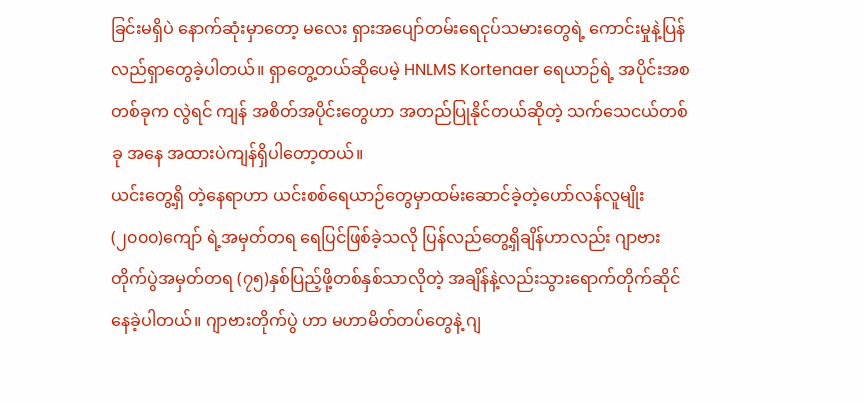ခြင်းမရှိပဲ နောက်ဆုံးမှာတော့ မလေး ရှားအပျော်တမ်းရေငုပ်သမားတွေရဲ့ ကောင်းမှုနဲ့ပြန်လည်ရှာတွေခဲ့ပါတယ်။ ရှာတွေ့တယ်ဆိုပေမဲ့ HNLMS Kortenaer ရေယာဉ်ရဲ့ အပိုင်းအစတစ်ခုက လွဲရင် ကျန် အစိတ်အပိုင်းတွေဟာ အတည်ပြုနိုင်တယ်ဆိုတဲ့ သက်သေငယ်တစ်ခု အနေ အထားပဲကျန်ရှိပါတော့တယ်။
ယင်းတွေ့ရှိ တဲ့နေရာဟာ ယင်းစစ်ရေယာဉ်တွေမှာထမ်းဆောင်ခဲ့တဲ့ဟော်လန်လူမျိုး (၂၀၀၀)ကျော် ရဲ့အမှတ်တရ ရေပြင်ဖြစ်ခဲ့သလို ပြန်လည်တွေ့ရှိချိန်ဟာလည်း ဂျာဗားတိုက်ပွဲအမှတ်တရ (၇၅)နှစ်ပြည့်ဖို့တစ်နှစ်သာလိုတဲ့ အချိန်နဲ့လည်းသွားရောက်တိုက်ဆိုင်နေခဲ့ပါတယ်။ ဂျာဗားတိုက်ပွဲ ဟာ မဟာမိတ်တပ်တွေနဲ့ ဂျ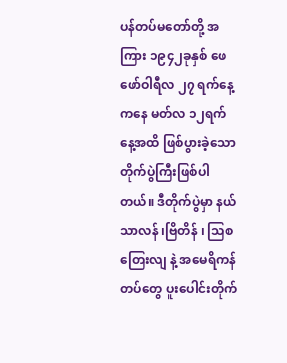ပန်တပ်မတော်တို့ အကြား ၁၉၄၂ခုနှစ် ဖေဖော်ဝါရီလ ၂၇ ရက်နေ့ကနေ မတ်လ ၁၂ရက်နေ့အထိ ဖြစ်ပွားခဲ့သော တိုက်ပွဲကြီးဖြစ်ပါတယ်။ ဒီတိုက်ပွဲမှာ နယ်သာလန် ၊ဗြိတိန် ၊ သြစတြေးလျ နဲ့ အမေရိကန်တပ်တွေ ပူးပေါင်းတိုက်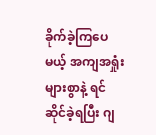ခိုက်ခဲ့ကြပေမယ့် အကျအရှုံးများစွာနဲ့ ရင်ဆိုင်ခဲ့ရပြီး ဂျ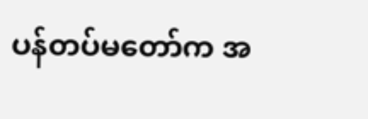ပန်တပ်မတော်က အ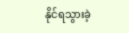နိုင်ရသွားခဲ့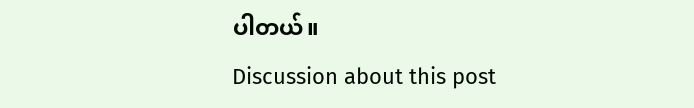ပါတယ်။
Discussion about this post